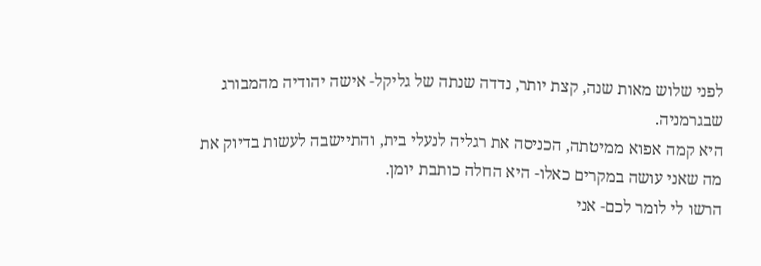לפני שלוש מאות שנה, קצת יותר, נדדה שנתה של גליקל- אישה יהודיה מהמבורג שבגרמניה.
היא קמה אפוא ממיטתה, הכניסה את רגליה לנעלי בית, והתיישבה לעשות בדיוק את מה שאני עושה במקרים כאלו- היא החלה כותבת יומן.
הרשו לי לומר לכם- אני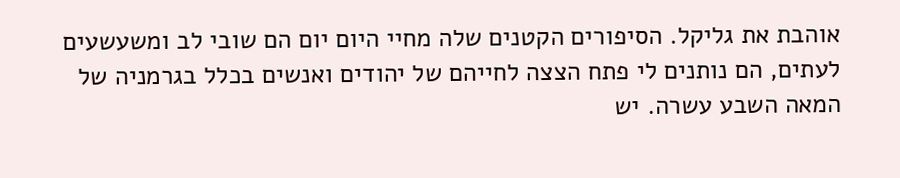אוהבת את גליקל. הסיפורים הקטנים שלה מחיי היום יום הם שובי לב ומשעשעים לעתים, הם נותנים לי פתח הצצה לחייהם של יהודים ואנשים בכלל בגרמניה של המאה השבע עשרה. יש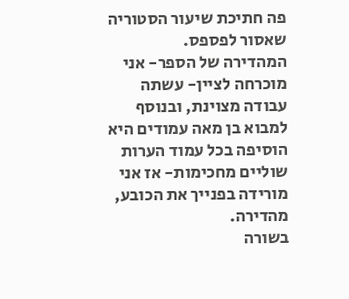פה חתיכת שיעור הסטוריה שאסור לפספס.
המהדירה של הספר- אני מוכרחה לציין- עשתה עבודה מצוינת, ובנוסף למבוא בן מאה עמודים היא הוסיפה בכל עמוד הערות שוליים מחכימות- אז אני מורידה בפנייך את הכובע, מהדירה.
בשורה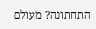התחתונה? מעולם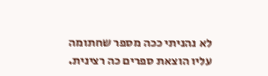לא נהניתי ככה מספר שחתומה עליו הוצאת ספרים כה רצינית.